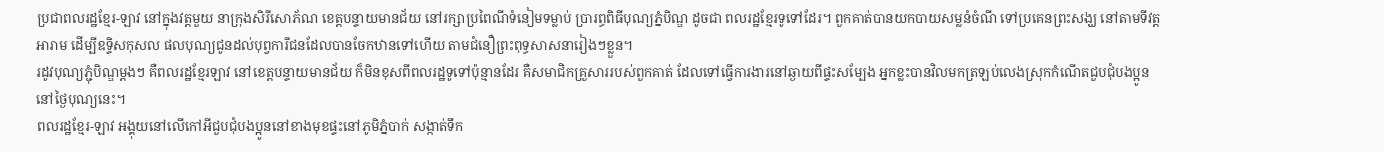ប្រជាពលរដ្ឋខ្មែរ-ឡាវ នៅក្នុងវត្តមួយ នាក្រុងសិរីសោភ័ណ ខេត្តបន្ទាយមានជ័យ នៅរក្សាប្រពៃណីទំនៀមទម្លាប់ ប្រារព្ធពិធីបុណ្យភ្នំបិណ្ឌ ដូចជា ពលរដ្ឋខ្មែរទូទៅដែរ។ ពួកគាត់បានយកបាយសម្លនំចំណី ទៅប្រគេនព្រះសង្ឃ នៅតាមទីវត្តអារាម ដើម្បីឧទ្ទិសកុសល ផលបុណ្យជូនដល់បុព្វការីជនដែលបានចែកឋានទៅហើយ តាមជំនឿព្រះពុទ្ធសាសនារៀងៗខ្លួន។
រដូវបុណ្យភ្ជុំបិណ្ឌម្ដងៗ គឺពលរដ្ឋខ្មែរឡាវ នៅខេត្តបន្ទាយមានជ័យ ក៏មិនខុសពីពលរដ្ឋទូទៅប៉ុន្មានដែរ គឺសមាជិកគ្រួសាររបស់ពួកគាត់ ដែលទៅធ្វើការងារនៅឆ្ងាយពីផ្ទះសម្បែង អ្នកខ្លះបានវិលមកត្រឡប់លេងស្រុកកំណើតជួបជុំបងប្អូននៅថ្ងៃបុណ្យនេះ។
ពលរដ្ឋខ្មែរ-ឡាវ អង្គុយនៅលើកៅអីជួបជុំបងប្អូននៅខាងមុខផ្ទះនៅភូមិភ្នំបាក់ សង្កាត់ទឹក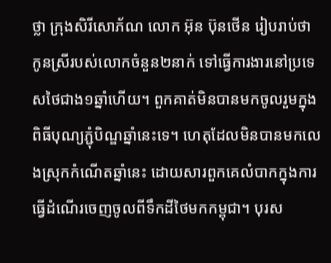ថ្លា ក្រុងសិរីសោភ័ណ លោក អ៊ុន ប៊ុនថើន រៀបរាប់ថា កូនស្រីរបស់លោកចំនួន២នាក់ ទៅធ្វើការងារនៅប្រទេសថៃជាង១ឆ្នាំហើយ។ ពួកគាត់មិនបានមកចូលរួមក្នុងពិធីបុណ្យភ្ជុំបិណ្ឌឆ្នាំនេះទេ។ ហេតុដែលមិនបានមកលេងស្រុកកំណើតឆ្នាំនេះ ដោយសារពួកគេលំបាកក្នុងការធ្វើដំណើរចេញចូលពីទឹកដីថៃមកកម្ពុជា។ បុរស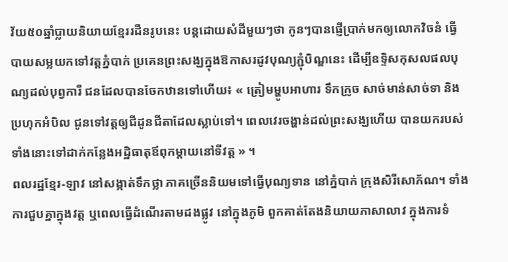វ័យ៥០ឆ្នាំប្លាយនិយាយខ្មែររដឺនរូបនេះ បន្តដោយសំដីមួយៗថា កូនៗបានផ្ញើប្រាក់មកឲ្យលោកវិចនំ ធ្វើបាយសម្លយកទៅវត្តភ្នំបាក់ ប្រគេនព្រះសង្ឃក្នុងឱកាសរដូវបុណ្យភ្ជុំបិណ្ឌនេះ ដើម្បីឧទ្ទិសកុសលផលបុណ្យដល់បុព្វការី ជនដែលបានចែកឋានទៅហើយ៖ « ត្រៀមម្ហូបអាហារ ទឹកក្រូច សាច់មាន់សាច់ទា និងប្រហុកអំបិល ជូនទៅវត្តឲ្យជីដូនជីតាដែលស្លាប់ទៅ។ ពេលវេរចង្ហាន់ដល់ព្រះសង្ឃហើយ បានយករបស់ទាំងនោះទៅដាក់កន្លែងអដ្ឋិធាតុឪពុកម្ដាយនៅទីវត្ត » ។
ពលរដ្ឋខ្មែរ-ឡាវ នៅសង្កាត់ទឹកថ្លា ភាគច្រើននិយមទៅធ្វើបុណ្យទាន នៅភ្នំបាក់ ក្រុងសិរីសោភ័ណ។ ទាំងការជួបគ្នាក្នុងវត្ត ឬពេលធ្វើដំណើរតាមដងផ្លូវ នៅក្នុងភូមិ ពួកគាត់តែងនិយាយភាសាលាវ ក្នុងការទំ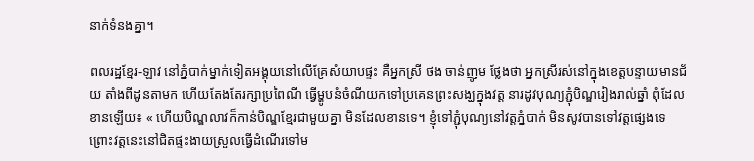នាក់ទំនងគ្នា។

ពលរដ្ឋខ្មែរ-ឡាវ នៅភ្នំបាក់ម្នាក់ទៀតអង្គុយនៅលើគ្រែសំយាបផ្ទះ គឺអ្នកស្រី ថង ចាន់ញូម ថ្លែងថា អ្នកស្រីរស់នៅក្នុងខេត្តបន្ទាយមានជ័យ តាំងពីដូនតាមក ហើយតែងតែរក្សាប្រពៃណី ធ្វើម្ហូបនំចំណីយកទៅប្រគេនព្រះសង្ឃក្នុងវត្ត នារដូវបុណ្យភ្ជុំបិណ្ឌរៀងរាល់ឆ្នាំ ពុំដែលខានឡើយ៖ « ហើយបិណ្ឌលាវក៏កាន់បិណ្ឌខ្មែរជាមួយគ្នា មិនដែលខានទេ។ ខ្ញុំទៅភ្ជុំបុណ្យនៅវត្តភ្នំបាក់ មិនសូវបានទៅវត្តផ្សេងទេ ព្រោះវត្តនេះនៅជិតផ្ទះងាយស្រួលធ្វើដំណើរទៅម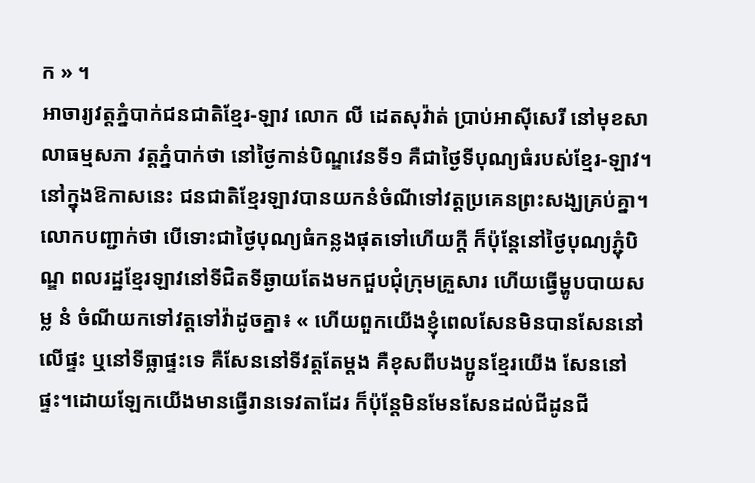ក » ។
អាចារ្យវត្តភ្នំបាក់ជនជាតិខ្មែរ-ឡាវ លោក លី ដេតសុវ៉ាត់ ប្រាប់អាស៊ីសេរី នៅមុខសាលាធម្មសភា វត្តភ្នំបាក់ថា នៅថ្ងៃកាន់បិណ្ឌវេនទី១ គឺជាថ្ងៃទីបុណ្យធំរបស់ខ្មែរ-ឡាវ។ នៅក្នុងឱកាសនេះ ជនជាតិខ្មែរឡាវបានយកនំចំណីទៅវត្តប្រគេនព្រះសង្ឃគ្រប់គ្នា។ លោកបញ្ជាក់ថា បើទោះជាថ្ងៃបុណ្យធំកន្លងផុតទៅហើយក្ដី ក៏ប៉ុន្តែនៅថ្ងៃបុណ្យភ្ជុំបិណ្ឌ ពលរដ្ឋខ្មែរឡាវនៅទីជិតទីឆ្ងាយតែងមកជួបជុំក្រុមគ្រួសារ ហើយធ្វើម្ហូបបាយសម្ល នំ ចំណីយកទៅវត្តទៅវ៉ាដូចគ្នា៖ « ហើយពួកយើងខ្ញុំពេលសែនមិនបានសែននៅលើផ្ទះ ឬនៅទីធ្លាផ្ទះទេ គឺសែននៅទីវត្តតែម្ដង គឺខុសពីបងប្អូនខ្មែរយើង សែននៅផ្ទះ។ដោយឡែកយើងមានធ្វើរានទេវតាដែរ ក៏ប៉ុន្តែមិនមែនសែនដល់ជីដូនជី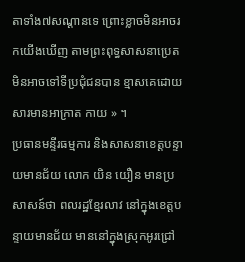តាទាំង៧សណ្ដានទេ ព្រោះខ្លាចមិនអាចរកយើងឃើញ តាមព្រះពុទ្ធសាសនាប្រេត មិនអាចទៅទីប្រជុំជនបាន ខ្មាសគេដោយសារមានអាក្រាត កាយ » ។
ប្រធានមន្ទីរធម្មការ និងសាសនាខេត្តបន្ទាយមានជ័យ លោក យិន យឿន មានប្រសាសន៍ថា ពលរដ្ឋខ្មែរលាវ នៅក្នុងខេត្តបន្ទាយមានជ័យ មាននៅក្នុងស្រុកអូរជ្រៅ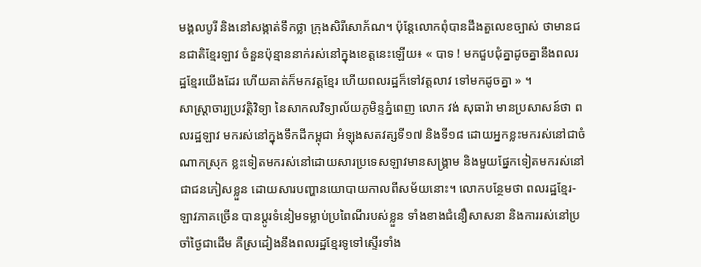មង្គលបូរី និងនៅសង្កាត់ទឹកថ្លា ក្រុងសិរីសោភ័ណ។ ប៉ុន្តែលោកពុំបានដឹងតួលេខច្បាស់ ថាមានជនជាតិខ្មែរឡាវ ចំនួនប៉ុន្មាននាក់រស់នៅក្នុងខេត្តនេះឡើយ៖ « បាទ ! មកជួបជុំគ្នាដូចគ្នានឹងពលរដ្ឋខ្មែរយើងដែរ ហើយគាត់ក៏មកវត្តខ្មែរ ហើយពលរដ្ឋក៏ទៅវត្តលាវ ទៅមកដូចគ្នា » ។
សាស្ត្រាចារ្យប្រវត្តិវិទ្យា នៃសាកលវិទ្យាល័យភូមិន្ទភ្នំពេញ លោក វង់ សុធារ៉ា មានប្រសាសន៍ថា ពលរដ្ឋឡាវ មករស់នៅក្នុងទឹកដីកម្ពុជា អំឡុងសតវត្សទី១៧ និងទី១៨ ដោយអ្នកខ្លះមករស់នៅជាចំណាកស្រុក ខ្លះទៀតមករស់នៅដោយសារប្រទេសឡាវមានសង្គ្រាម និងមួយផ្នែកទៀតមករស់នៅជាជនភៀសខ្លួន ដោយសារបញ្ហានយោបាយកាលពីសម័យនោះ។ លោកបន្ថែមថា ពលរដ្ឋខ្មែរ-ឡាវភាគច្រើន បានប្ដូរទំនៀមទម្លាប់ប្រពៃណីរបស់ខ្លួន ទាំងខាងជំនឿសាសនា និងការរស់នៅប្រចាំថ្ងៃជាដើម គឺស្រដៀងនឹងពលរដ្ឋខ្មែរទូទៅស្ទើរទាំង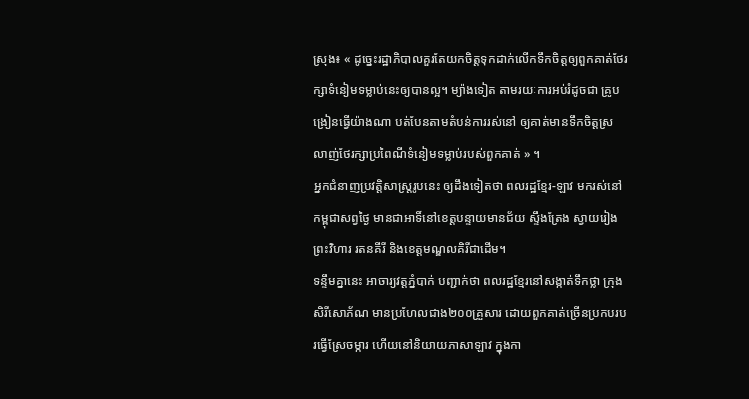ស្រុង៖ « ដូច្នេះរដ្ឋាភិបាលគួរតែយកចិត្តទុកដាក់លើកទឹកចិត្តឲ្យពួកគាត់ថែរក្សាទំនៀមទម្លាប់នេះឲ្យបានល្អ។ ម្យ៉ាងទៀត តាមរយៈការអប់រំដូចជា គ្រូបង្រៀនធ្វើយ៉ាងណា បត់បែនតាមតំបន់ការរស់នៅ ឲ្យគាត់មានទឹកចិត្តស្រលាញ់ថែរក្សាប្រពៃណីទំនៀមទម្លាប់របស់ពួកគាត់ » ។
អ្នកជំនាញប្រវត្តិសាស្ត្ររូបនេះ ឲ្យដឹងទៀតថា ពលរដ្ឋខ្មែរ-ឡាវ មករស់នៅកម្ពុជាសព្វថ្ងៃ មានជាអាទិ៍នៅខេត្តបន្ទាយមានជ័យ ស្ទឹងត្រែង ស្វាយរៀង ព្រះវិហារ រតនគីរី និងខេត្តមណ្ឌលគិរីជាដើម។
ទន្ទឹមគ្នានេះ អាចារ្យវត្តភ្នំបាក់ បញ្ជាក់ថា ពលរដ្ឋខ្មែរនៅសង្កាត់ទឹកថ្លា ក្រុងសិរីសោភ័ណ មានប្រហែលជាង២០០គ្រួសារ ដោយពួកគាត់ច្រើនប្រកបរបរធ្វើស្រែចម្ការ ហើយនៅនិយាយភាសាឡាវ ក្នុងកា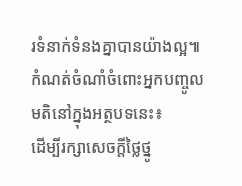រទំនាក់ទំនងគ្នាបានយ៉ាងល្អ៕
កំណត់ចំណាំចំពោះអ្នកបញ្ចូលមតិនៅក្នុងអត្ថបទនេះ៖
ដើម្បីរក្សាសេចក្ដីថ្លៃថ្នូ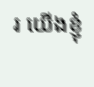រ យើងខ្ញុំ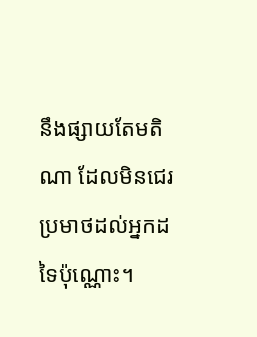នឹងផ្សាយតែមតិណា ដែលមិនជេរប្រមាថដល់អ្នកដទៃប៉ុណ្ណោះ។